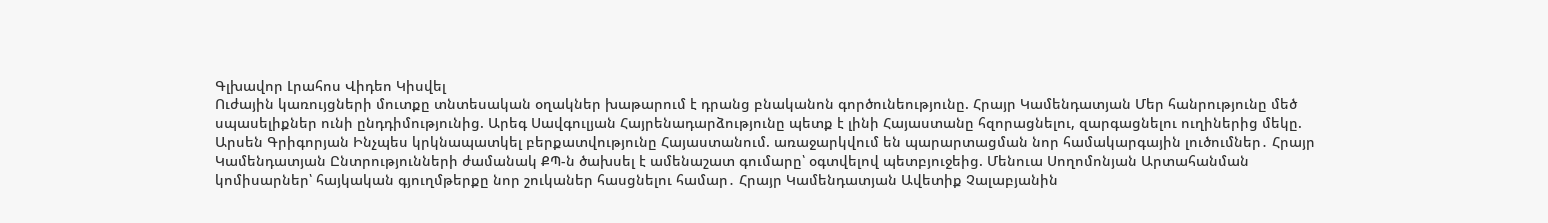Գլխավոր Լրահոս Վիդեո Կիսվել
Ուժային կառույցների մուտքը տնտեսական օղակներ խաթարում է դրանց բնականոն գործունեությունը. Հրայր Կամենդատյան Մեր հանրությունը մեծ սպասելիքներ ունի ընդդիմությունից. Արեգ Սավգուլյան Հայրենադարձությունը պետք է լինի Հայաստանը հզորացնելու, զարգացնելու ուղիներից մեկը. Արսեն Գրիգորյան Ինչպես կրկնապատկել բերքատվությունը Հայաստանում. առաջարկվում են պարարտացման նոր համակարգային լուծումներ․ Հրայր Կամենդատյան Ընտրությունների ժամանակ ՔՊ-ն ծախսել է ամենաշատ գումարը՝ օգտվելով պետբյուջեից. Մենուա Սողոմոնյան Արտահանման կոմիսարներ՝ հայկական գյուղմթերքը նոր շուկաներ հասցնելու համար․ Հրայր Կամենդատյան Ավետիք Չալաբյանին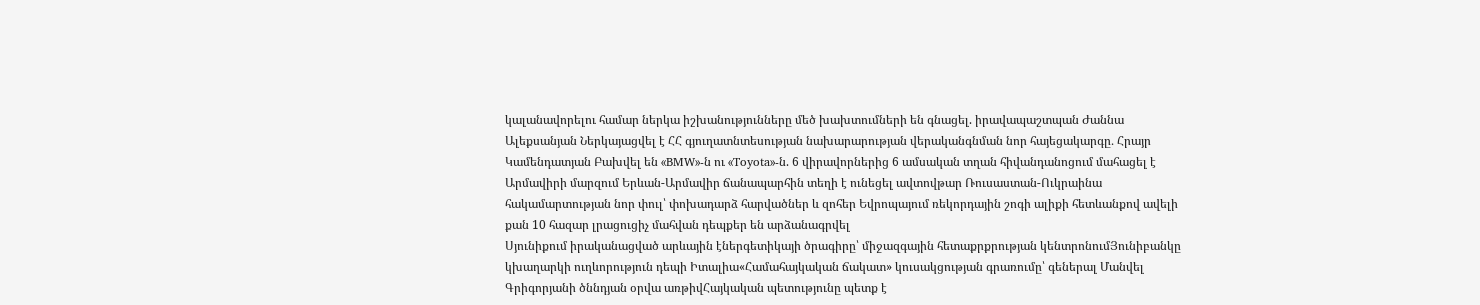կալանավորելու համար ներկա իշխանությունները մեծ խախտումների են գնացել. իրավապաշտպան Ժաննա Ալեքսանյան Ներկայացվել է ՀՀ գյուղատնտեսության նախարարության վերականգնման նոր հայեցակարգը․ Հրայր Կամենդատյան Բախվել են «BMW»-ն ու «Toyota»-ն. 6 վիրավորներից 6 ամսական տղան հիվանդանոցում մահացել է Արմավիրի մարզում Երևան-Արմավիր ճանապարհին տեղի է ունեցել ավտովթար Ռուսաստան-Ուկրաինա հակամարտության նոր փուլ՝ փոխադարձ հարվածներ և զոհեր Եվրոպայում ռեկորդային շոգի ալիքի հետևանքով ավելի քան 10 հազար լրացուցիչ մահվան դեպքեր են արձանագրվել
Սյունիքում իրականացված արևային էներգետիկայի ծրագիրը՝ միջազգային հետաքրքրության կենտրոնումՅունիբանկը կխաղարկի ուղևորություն դեպի Իտալիա«Համահայկական ճակատ» կուսակցության գրառումը՝ գեներալ Մանվել Գրիգորյանի ծննդյան օրվա առթիվՀայկական պետությունը պետք է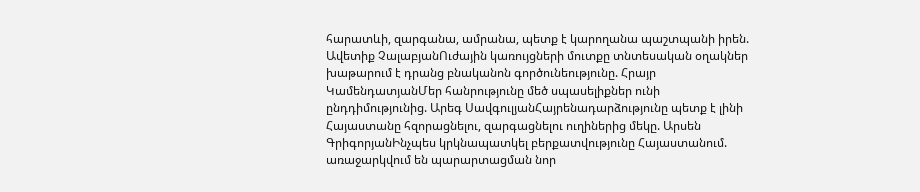հարատևի, զարգանա, ամրանա, պետք է կարողանա պաշտպանի իրեն. Ավետիք ՉալաբյանՈւժային կառույցների մուտքը տնտեսական օղակներ խաթարում է դրանց բնականոն գործունեությունը. Հրայր ԿամենդատյանՄեր հանրությունը մեծ սպասելիքներ ունի ընդդիմությունից. Արեգ ՍավգուլյանՀայրենադարձությունը պետք է լինի Հայաստանը հզորացնելու, զարգացնելու ուղիներից մեկը. Արսեն ԳրիգորյանԻնչպես կրկնապատկել բերքատվությունը Հայաստանում. առաջարկվում են պարարտացման նոր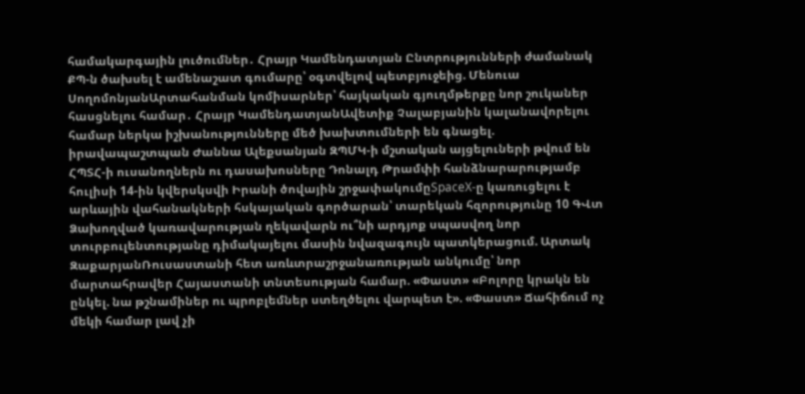համակարգային լուծումներ․ Հրայր Կամենդատյան Ընտրությունների ժամանակ ՔՊ-ն ծախսել է ամենաշատ գումարը՝ օգտվելով պետբյուջեից. Մենուա ՍողոմոնյանԱրտահանման կոմիսարներ՝ հայկական գյուղմթերքը նոր շուկաներ հասցնելու համար․ Հրայր ԿամենդատյանԱվետիք Չալաբյանին կալանավորելու համար ներկա իշխանությունները մեծ խախտումների են գնացել. իրավապաշտպան Ժաննա Ալեքսանյան ԶՊՄԿ-ի մշտական այցելուների թվում են ՀՊՏՀ-ի ուսանողներն ու դասախոսները Դոնալդ Թրամփի հանձնարարությամբ հուլիսի 14-ին կվերսկսվի Իրանի ծովային շրջափակումըSpaceX-ը կառուցելու է արևային վահանակների հսկայական գործարան՝ տարեկան հզորությունը 10 ԳՎտ Ձախողված կառավարության ղեկավարն ու՞նի արդյոք սպասվող նոր տուրբուլենտությանը դիմակայելու մասին նվազագույն պատկերացում. Արտակ ԶաքարյանՌուսաստանի հետ առևտրաշրջանառության անկումը՝ նոր մարտահրավեր Հայաստանի տնտեսության համար. «Փաստ» «Բոլորը կրակն են ընկել. նա թշնամիներ ու պրոբլեմներ ստեղծելու վարպետ է». «Փաստ» Ճահիճում ոչ մեկի համար լավ չի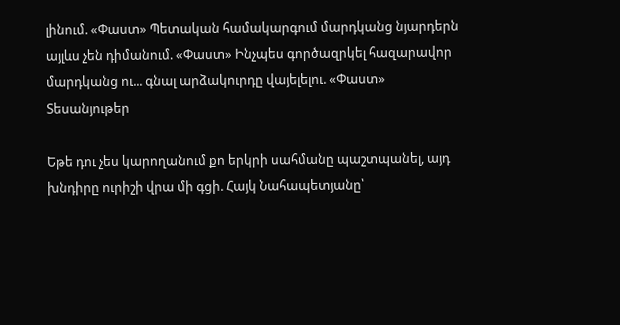լինում. «Փաստ» Պետական համակարգում մարդկանց նյարդերն այլևս չեն դիմանում. «Փաստ» Ինչպես գործազրկել հազարավոր մարդկանց ու... գնալ արձակուրդը վայելելու. «Փաստ»
Տեսանյութեր

Եթե դու չես կարողանում քո երկրի սահմանը պաշտպանել, այդ խնդիրը ուրիշի վրա մի գցի. Հայկ Նահապետյանը՝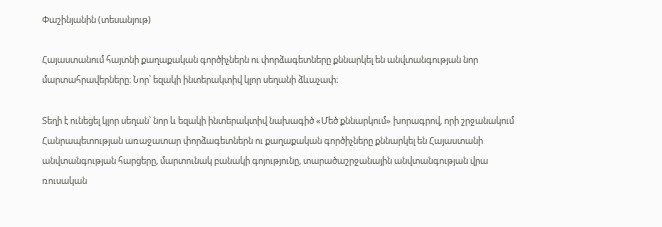Փաշինյանին (տեսանյութ)

Հայաստանում հայտնի քաղաքական գործիչներն ու փորձագետները քննարկել են անվտանգության նոր մարտահրավերները։ Նոր՝ եզակի ինտերակտիվ կլոր սեղանի ձևաչափ։

Տեղի է ունեցել կլոր սեղան՝ նոր և եզակի ինտերակտիվ նախագիծ «Մեծ քննարկում» խորագրով, որի շրջանակում Հանրապետության առաջատար փորձագետներն ու քաղաքական գործիչները քննարկել են Հայաստանի անվտանգության հարցերը, մարտունակ բանակի գոյությունը, տարածաշրջանային անվտանգության վրա ռուսական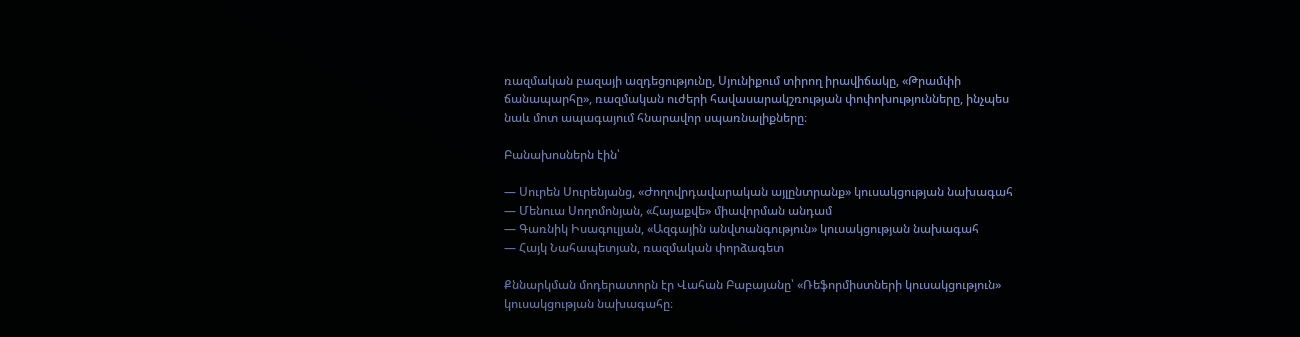ռազմական բազայի ազդեցությունը, Սյունիքում տիրող իրավիճակը, «Թրամփի ճանապարհը», ռազմական ուժերի հավասարակշռության փոփոխությունները, ինչպես նաև մոտ ապագայում հնարավոր սպառնալիքները։

Բանախոսներն էին՝

— Սուրեն Սուրենյանց, «Ժողովրդավարական այլընտրանք» կուսակցության նախագահ
— Մենուա Սողոմոնյան, «Հայաքվե» միավորման անդամ
— Գառնիկ Իսագուլյան, «Ազգային անվտանգություն» կուսակցության նախագահ
— Հայկ Նահապետյան, ռազմական փորձագետ

Քննարկման մոդերատորն էր Վահան Բաբայանը՝ «Ռեֆորմիստների կուսակցություն» կուսակցության նախագահը։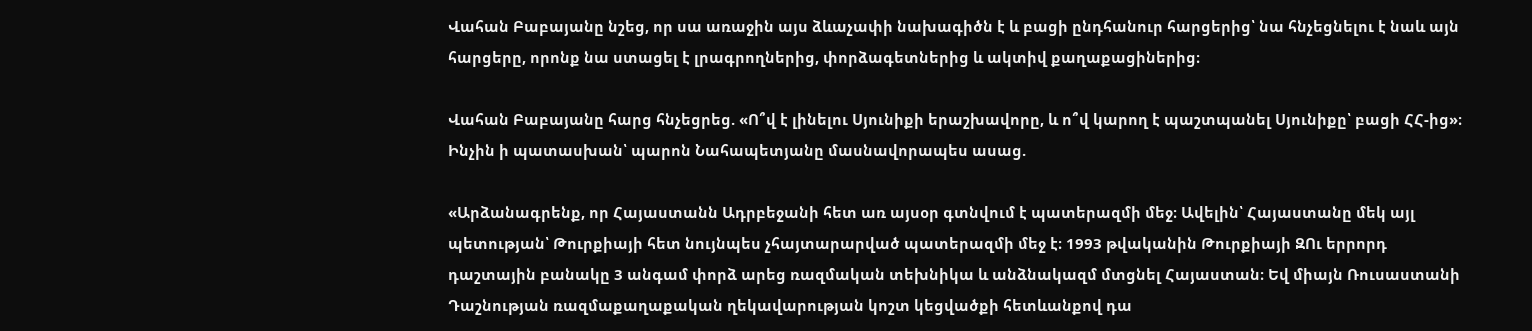Վահան Բաբայանը նշեց, որ սա առաջին այս ձևաչափի նախագիծն է և բացի ընդհանուր հարցերից՝ նա հնչեցնելու է նաև այն հարցերը, որոնք նա ստացել է լրագրողներից, փորձագետներից և ակտիվ քաղաքացիներից։

Վահան Բաբայանը հարց հնչեցրեց. «Ո՞վ է լինելու Սյունիքի երաշխավորը, և ո՞վ կարող է պաշտպանել Սյունիքը՝ բացի ՀՀ-ից»։ Ինչին ի պատասխան՝ պարոն Նահապետյանը մասնավորապես ասաց.

«Արձանագրենք, որ Հայաստանն Ադրբեջանի հետ առ այսօր գտնվում է պատերազմի մեջ։ Ավելին՝ Հայաստանը մեկ այլ պետության՝ Թուրքիայի հետ նույնպես չհայտարարված պատերազմի մեջ է։ 1993 թվականին Թուրքիայի ԶՈւ երրորդ դաշտային բանակը 3 անգամ փորձ արեց ռազմական տեխնիկա և անձնակազմ մտցնել Հայաստան։ Եվ միայն Ռուսաստանի Դաշնության ռազմաքաղաքական ղեկավարության կոշտ կեցվածքի հետևանքով դա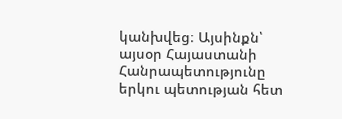կանխվեց։ Այսինքն՝ այսօր Հայաստանի Հանրապետությունը երկու պետության հետ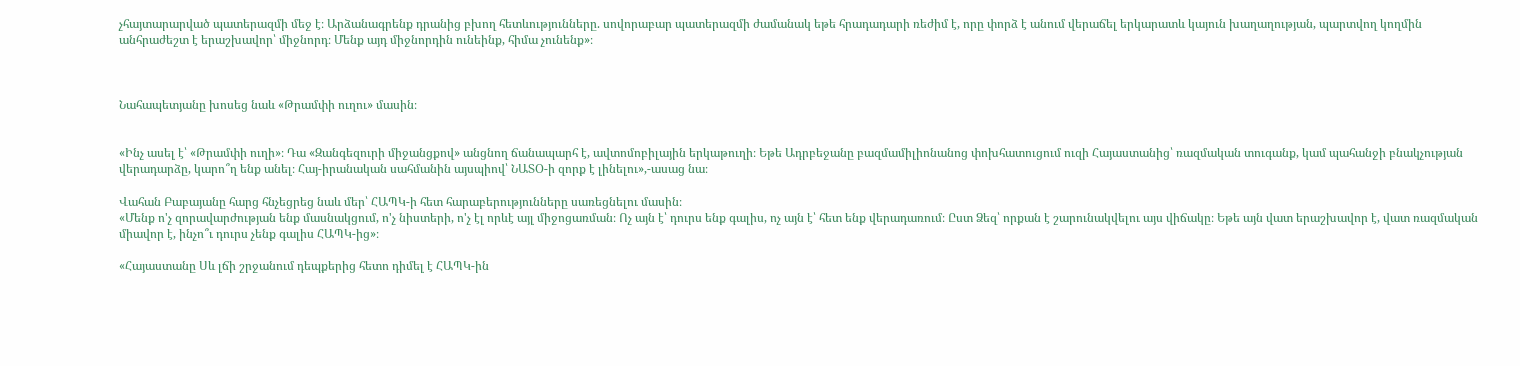չհայտարարված պատերազմի մեջ է։ Արձանագրենք դրանից բխող հետևությունները. սովորաբար պատերազմի ժամանակ եթե հրադադարի ռեժիմ է, որը փորձ է անում վերաճել երկարատև կայուն խաղաղության, պարտվող կողմին անհրաժեշտ է երաշխավոր՝ միջնորդ։ Մենք այդ միջնորդին ունեինք, հիմա չունենք»։



Նահապետյանը խոսեց նաև «Թրամփի ուղու» մասին։


«Ինչ ասել է՝ «Թրամփի ուղի»։ Դա «Զանգեզուրի միջանցքով» անցնող ճանապարհ է, ավտոմոբիլային երկաթուղի։ Եթե Ադրբեջանը բազմամիլիոնանոց փոխհատուցում ուզի Հայաստանից՝ ռազմական տուգանք, կամ պահանջի բնակչության վերադարձը, կարո՞ղ ենք անել։ Հայ-իրանական սահմանին այսպիով՝ ՆԱՏՕ-ի զորք է լինելու»,-ասաց նա։

Վահան Բաբայանը հարց հնչեցրեց նաև մեր՝ ՀԱՊԿ-ի հետ հարաբերությունները սառեցնելու մասին։
«Մենք ո'չ զորավարժության ենք մասնակցում, ո'չ նիստերի, ո'չ էլ որևէ այլ միջոցառման։ Ոչ այն է՝ դուրս ենք գալիս, ոչ այն է՝ հետ ենք վերադառում։ Ըստ Ձեզ՝ որքան է շարունակվելու այս վիճակը։ Եթե այն վատ երաշխավոր է, վատ ռազմական միավոր է, ինչո՞ւ դուրս չենք գալիս ՀԱՊԿ-ից»։

«Հայաստանը Սև լճի շրջանում դեպքերից հետո դիմել է ՀԱՊԿ-ին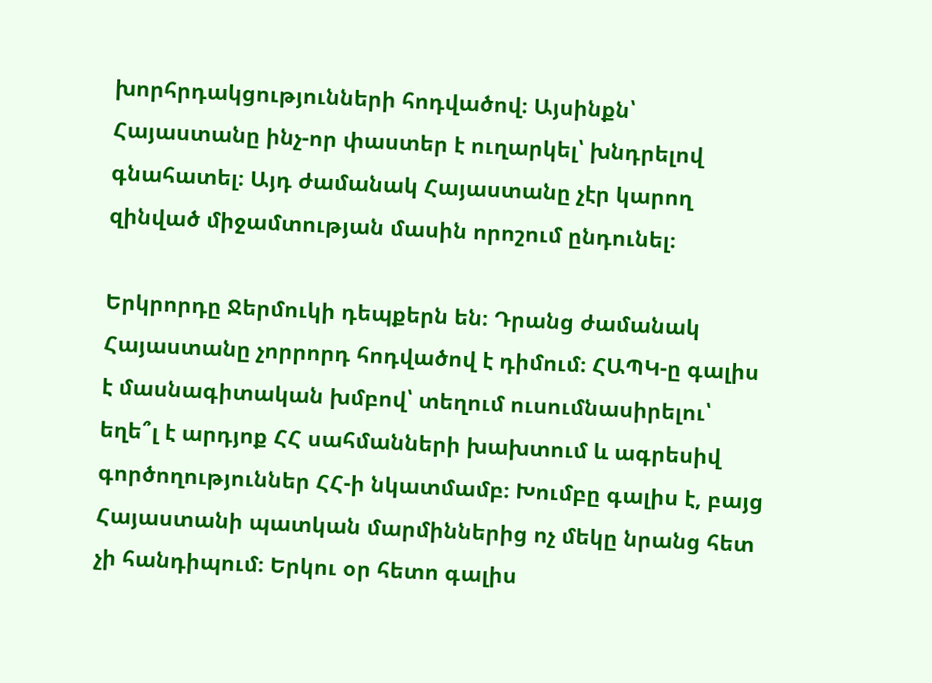խորհրդակցությունների հոդվածով։ Այսինքն՝ Հայաստանը ինչ-որ փաստեր է ուղարկել՝ խնդրելով գնահատել։ Այդ ժամանակ Հայաստանը չէր կարող զինված միջամտության մասին որոշում ընդունել։

Երկրորդը Ջերմուկի դեպքերն են։ Դրանց ժամանակ Հայաստանը չորրորդ հոդվածով է դիմում։ ՀԱՊԿ-ը գալիս է մասնագիտական խմբով՝ տեղում ուսումնասիրելու՝ եղե՞լ է արդյոք ՀՀ սահմանների խախտում և ագրեսիվ գործողություններ ՀՀ-ի նկատմամբ։ Խումբը գալիս է, բայց Հայաստանի պատկան մարմիններից ոչ մեկը նրանց հետ չի հանդիպում։ Երկու օր հետո գալիս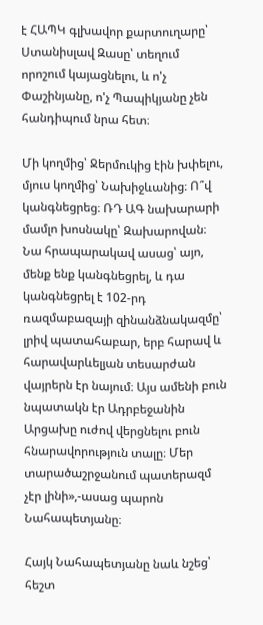է ՀԱՊԿ գլխավոր քարտուղարը՝ Ստանիսլավ Զասը՝ տեղում որոշում կայացնելու, և ո'չ Փաշինյանը, ո'չ Պապիկյանը չեն հանդիպում նրա հետ։

Մի կողմից՝ Ջերմուկից էին խփելու, մյուս կողմից՝ Նախիջևանից։ Ո՞վ կանգնեցրեց։ ՌԴ ԱԳ նախարարի մամլո խոսնակը՝ Զախարովան։ Նա հրապարակավ ասաց՝ այո, մենք ենք կանգնեցրել, և դա կանգնեցրել է 102-րդ ռազմաբազայի զինանձնակազմը՝ լրիվ պատահաբար, երբ հարավ և հարավարևելյան տեսարժան վայրերն էր նայում։ Այս ամենի բուն նպատակն էր Ադրբեջանին Արցախը ուժով վերցնելու բուն հնարավորություն տալը։ Մեր տարածաշրջանում պատերազմ չէր լինի»,-ասաց պարոն Նահապետյանը։

Հայկ Նահապետյանը նաև նշեց՝ հեշտ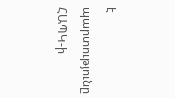է պարտությունը ՀԱՊԿ-ի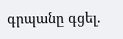գրպանը գցել.